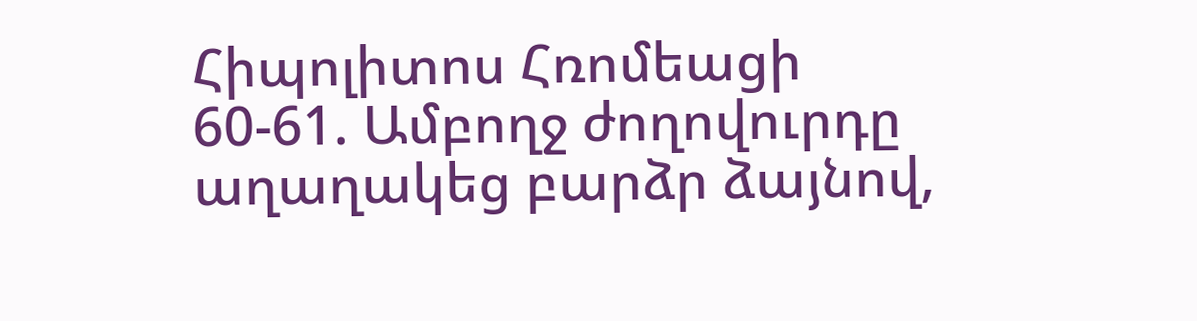Հիպոլիտոս Հռոմեացի
60-61. Ամբողջ ժողովուրդը աղաղակեց բարձր ձայնով,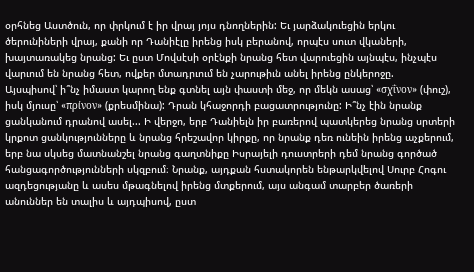օրհնեց Աստծուն, որ փրկում է իր վրայ յոյս դնողներին: Եւ յարձակուեցին երկու ծերունիների վրայ, քանի որ Դանիէլը իրենց իսկ բերանով, որպէս սուտ վկաների, խայտառակեց նրանց: Եւ ըստ Մովսէսի օրէնքի նրանց հետ վարուեցին այնպէս, ինչպէս վարւում են նրանց հետ, ովքեր մտադրւում են չարութիւն անել իրենց ընկերոջը.
Այսպիսով՝ ի՞նչ իմաստ կարող ենք գտնել այն փաստի մեջ, որ մեկն ասաց՝ «σχΐνον» (փուշ), իսկ մյուսը՝ «πρίνον» (քրեսմինա): Դրան կհաջորդի բացատրությունը: Ի՞նչ էին նրանք ցանկանում դրանով ասել... Ի վերջո, երբ Դանիելն իր բառերով պատկերեց նրանց սրտերի կրքոտ ցանկությունները և նրանց հրեշավոր կիրքը, որ նրանք դեռ ունեին իրենց աչքերում, երբ նա սկսեց մատնանշել նրանց գաղտնիքը Իսրայելի դուստրերի դեմ նրանց գործած հանցագործությունների սկզբում։ Նրանք, այդքան հստակորեն ենթարկվելով Սուրբ Հոգու ազդեցությանը և ասես մթագնելով իրենց մտքերում, այս անգամ տարբեր ծառերի անուններ են տալիս և այդպիսով, ըստ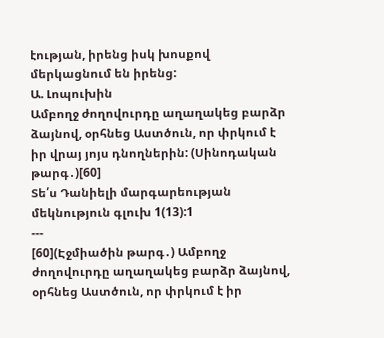էության, իրենց իսկ խոսքով մերկացնում են իրենց:
Ա. Լոպուխին
Ամբողջ ժողովուրդը աղաղակեց բարձր ձայնով, օրհնեց Աստծուն, որ փրկում է իր վրայ յոյս դնողներին: (Սինոդական թարգ․)[60]
Տե՛ս Դանիելի մարգարեության մեկնություն գլուխ 1(13):1
---
[60](Էջմիածին թարգ․) Ամբողջ ժողովուրդը աղաղակեց բարձր ձայնով, օրհնեց Աստծուն, որ փրկում է իր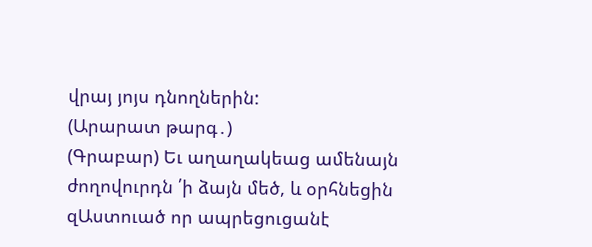վրայ յոյս դնողներին:
(Արարատ թարգ․)
(Գրաբար) Եւ աղաղակեաց ամենայն ժողովուրդն ՛ի ձայն մեծ, և օրհնեցին զԱստուած որ ապրեցուցանէ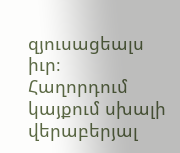զյուսացեալս իւր։
Հաղորդում կայքում սխալի վերաբերյալ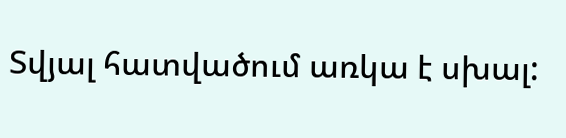Տվյալ հատվածում առկա է սխալ: